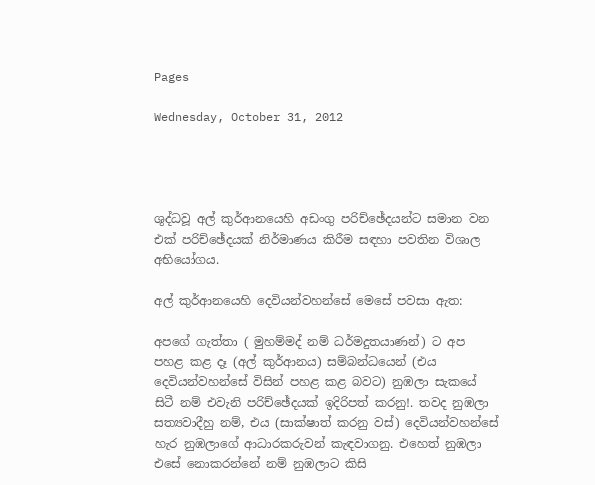Pages

Wednesday, October 31, 2012




ශුද්ධවූ අල් කුර්ආනයෙහි අඩංගු පරිච්ඡේදයන්ට සමාන වන එක් පරිච්ඡේදයක් නිර්මාණය කිරීම සඳහා පවතින විශාල අභියෝගය.

අල් කුර්ආනයෙහි දෙවියන්වහන්සේ මෙසේ පවසා ඇත:

අපගේ ගැත්තා ( මුහම්මද් නම් ධර්මදුතයාණන්) ට අප පහළ කළ දෑ (අල් කුර්ආනය) සම්බන්ධයෙන් (එය දෙවියන්වහන්සේ විසින් පහළ කළ බවට) නුඹලා සැකයේ සිටී නම් එවැනි පරිච්ඡේදයක් ඉදිරිපත් කරනු!. තවද නුඹලා සත්‍යවාදීහු නම්, එය (සාක්ෂාත් කරනු වස්) දෙවියන්වහන්සේ හැර නුඹලාගේ ආධාරකරුවන් කැඳවාගනු. එහෙත් නුඹලා එසේ නොකරන්නේ නම් නුඹලාට කිසි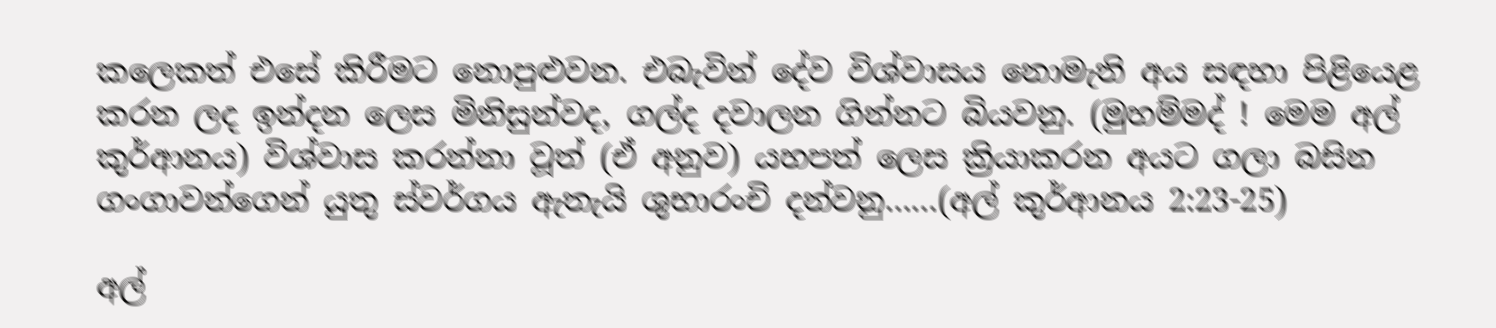කලෙකත් එසේ කිරීමට නොපුළුවන. එබැවින් දේව විශ්වාසය නොමැති අය සඳහා පිළියෙළ කරන ලද ඉන්දන ලෙස මිනිසුන්වද, ගල්ද දවාලන ගින්නට බියවනු. (මුහම්මද් ! මෙම අල් කුර්ආනය) විශ්වාස කරන්නා වූත් (ඒ අනුව) යහපත් ලෙස ක්‍රියාකරන අයට ගලා බසින ගංගාවන්ගෙන් යුතු ස්වර්ගය ඇතැයි ශුභාරංචි දන්වනු……(අල් කුර්ආනය 2:23-25)

අල්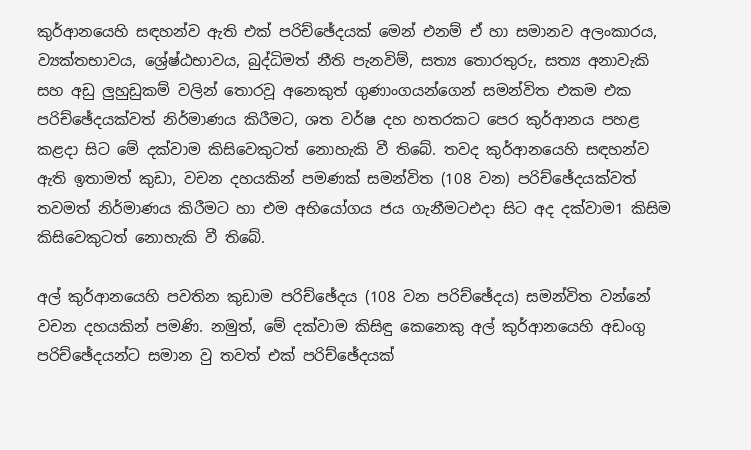කුර්ආනයෙහි සඳහන්ව ඇති එක් පරිච්ඡේදයක් මෙන් එනම් ඒ හා සමානව අලංකාරය, ව්‍යක්තභාවය, ශ්‍රේෂ්ඨභාවය, බුද්ධිමත් නීති පැනවිම්, සත්‍ය තොරතුරු, සත්‍ය අනාවැකි සහ අඩු ලුහුඩුකම් වලින් තොරවූ අනෙකුත් ගුණාංගයන්ගෙන් සමන්විත එකම එක පරිච්ඡේදයක්වත් නිර්මාණය කිරීමට, ශත වර්ෂ දහ හතරකට පෙර කුර්ආනය පහළ කළදා සිට මේ දක්වාම කිසිවෙකුටත් නොහැකි වී තිබේ. තවද කුර්ආනයෙහි සඳහන්ව ඇති ඉතාමත් කුඩා, වචන දහයකින් පමණක් සමන්විත (108 වන) පරිච්ඡේදයක්වත් තවමත් නිර්මාණය කිරීමට හා එම අභියෝගය ජය ගැනීමටඑදා සිට අද දක්වාම1 කිසිම කිසිවෙකුටත් නොහැකි වී තිබේ.

අල් කුර්ආනයෙහි පවතින කුඩාම පරිච්ඡේදය (108 වන පරිච්ඡේදය) සමන්විත වන්නේ වචන දහයකින් පමණි. නමුත්, මේ දක්වාම කිසිඳු කෙනෙකු අල් කුර්ආනයෙහි අඩංගු පරිච්ඡේදයන්ට සමාන වු තවත් එක් පරිච්ඡේදයක්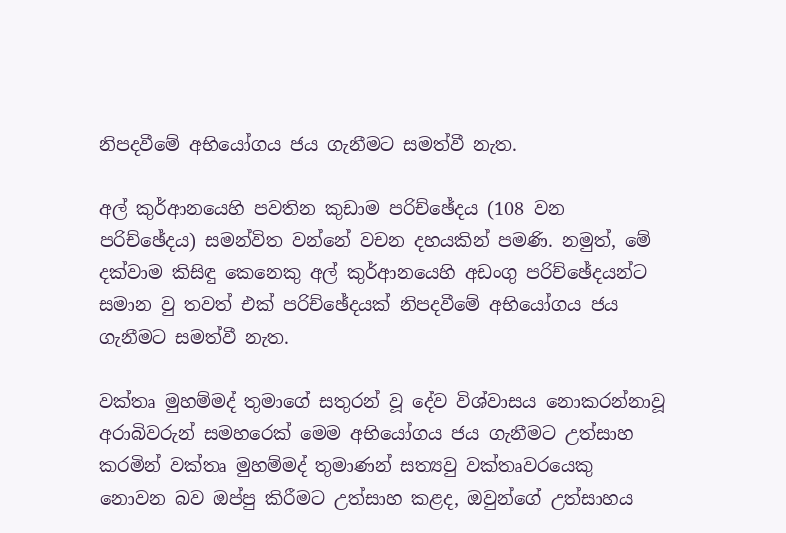නිපදවීමේ අභියෝගය ජය ගැනීමට සමත්වී නැත.

අල් කුර්ආනයෙහි පවතින කුඩාම පරිච්ඡේදය (108 වන පරිච්ඡේදය) සමන්විත වන්නේ වචන දහයකින් පමණි. නමුත්, මේ දක්වාම කිසිඳු කෙනෙකු අල් කුර්ආනයෙහි අඩංගු පරිච්ඡේදයන්ට සමාන වු තවත් එක් පරිච්ඡේදයක් නිපදවීමේ අභියෝගය ජය ගැනීමට සමත්වී නැත.

වක්තෘ මුහම්මද් තුමාගේ සතුරන් වූ දේව විශ්වාසය නොකරන්නාවූ අරාබිවරුන් සමහරෙක් මෙම අභියෝගය ජය ගැනීමට උත්සාහ කරමින් වක්තෘ මුහම්මද් තුමාණන් සත්‍යවු වක්තෘවරයෙකු නොවන බව ඔප්පු කිරීමට උත්සාහ කළද, ඔවුන්ගේ උත්සාහය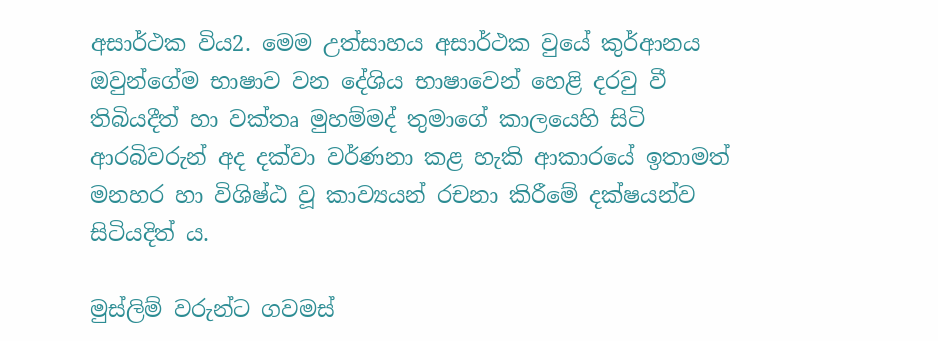අසාර්ථක විය2. මෙම උත්සාහය අසාර්ථක වුයේ කුර්ආනය ඔවුන්ගේම භාෂාව වන දේශිය භාෂාවෙන් හෙළි දරවු වී තිබියදීත් හා වක්තෘ මුහම්මද් තුමාගේ කාලයෙහි සිටි ආරබිවරුන් අද දක්වා වර්ණනා කළ හැකි ආකාරයේ ඉතාමත් මනහර හා විශිෂ්ඨ වූ කාව්‍යයන් රචනා කිරීමේ දක්ෂයන්ව  සිටියදිත් ය.

මුස්ලිම් වරුන්ට ගවමස්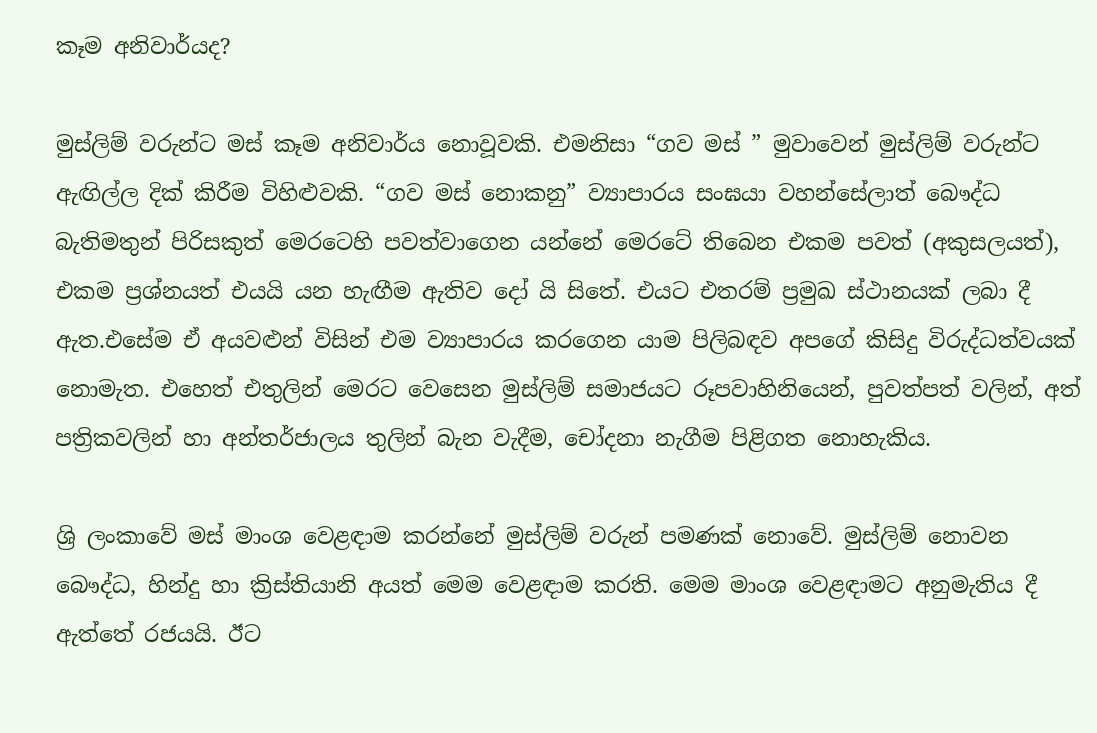කෑම අනිවාර්යද?

මුස්ලිම් වරුන්ට මස් කෑම අනිවාර්ය නොවූවකි. එමනිසා “ගව මස් ” මුවාවෙන් මුස්ලිම් වරුන්ට ඇඟිල්ල දික් කිරීම විහිළුවකි. “ගව මස් නොකනු” ව්‍යාපාරය සංඝයා වහන්සේලාත් බෞද්ධ බැතිමතුන් පිරිසකුත් මෙරටෙහි පවත්වාගෙන යන්නේ මෙරටේ තිබෙන එකම පවත් (අකුසලයත්), එකම ප්‍රශ්නයත් එයයි යන හැඟීම ඇතිව දෝ යි සිතේ. එයට එතරම් ප්‍රමුඛ ස්ථානයක් ලබා දී ඇත.එසේම ඒ අයවළුන් විසින් එම ව්‍යාපාරය කරගෙන යාම පිලිබඳව අපගේ කිසිදු විරුද්ධත්වයක් නොමැත. එහෙත් එතුලින් මෙරට වෙසෙන මුස්ලිම් සමාජයට රූපවාහිනියෙන්, පුවත්පත් වලින්, අත් පත්‍රිකවලින් හා අන්තර්ජාලය තුලින් බැන වැදීම, චෝදනා නැගීම පිළිගත නොහැකිය.

ශ්‍රි ලංකාවේ මස් මාංශ වෙළඳාම කරන්නේ මුස්ලිම් වරුන් පමණක් නොවේ. මුස්ලිම් නොවන බෞද්ධ, හින්දු හා ක්‍රිස්තියානි අයත් මෙම වෙළඳාම කරති. මෙම මාංශ වෙළඳාමට අනුමැතිය දී ඇත්තේ රජයයි. ඊට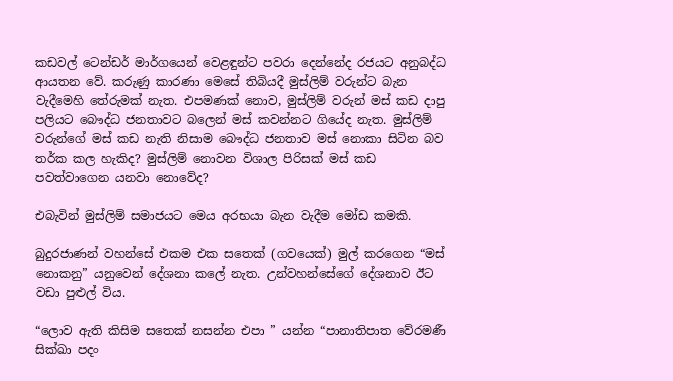කඩවල් ටෙන්ඩර් මාර්ගයෙන් වෙළඳුන්ට පවරා දෙන්නේද රජයට අනුබද්ධ ආයතන වේ. කරුණු කාරණා මෙසේ තිබියදී මුස්ලිම් වරුන්ට බැන වැදීමෙහි තේරුමක් නැත. එපමණක් නොව, මුස්ලිම් වරුන් මස් කඩ දාපු පලියට බෞද්ධ ජනතාවට බලෙන් මස් කවන්නට ගියේද නැත. මුස්ලිම් වරුන්ගේ මස් කඩ නැති නිසාම බෞද්ධ ජනතාව මස් නොකා සිටින බව තර්ක කල හැකිද? මුස්ලිම් නොවන විශාල පිරිසක් මස් කඩ පවත්වාගෙන යනවා නොවේද?

එබැවින් මුස්ලිම් සමාජයට මෙය අරභයා බැන වැදීම මෝඩ කමකි.

බුදුරජාණන් වහන්සේ එකම එක සතෙක් (ගවයෙක්) මුල් කරගෙන “මස් නොකනු” යනුවෙන් දේශනා කලේ නැත. උන්වහන්සේගේ දේශනාව ඊට වඩා පුළුල් විය.

“ලොව ඇති කිසිම සතෙක් නසන්න එපා ” යන්න “පානාතිපාත වේරමණී සික්ඛා පදං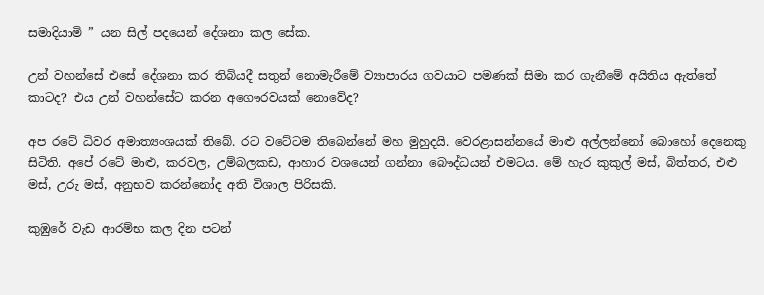සමාදියාමි ” යන සිල් පදයෙන් දේශනා කල සේක.

උන් වහන්සේ එසේ දේශනා කර තිබියදී සතුන් නොමැරීමේ ව්‍යාපාරය ගවයාට පමණක් සිමා කර ගැනීමේ අයිතිය ඇත්තේ කාටද? එය උන් වහන්සේට කරන අගෞරවයක් නොවේද?

අප රටේ ධිවර අමාත්‍යංශයක් තිබේ. රට වටේටම තිබෙන්නේ මහ මුහුදයි. වෙරළාසන්නයේ මාළු අල්ලන්නෝ බොහෝ දෙනෙකු සිටිති. අපේ රටේ මාළු, කරවල, උම්බලකඩ, ආහාර වශයෙන් ගන්නා බෞද්ධයන් එමටය. මේ හැර කුකුල් මස්, බිත්තර, එළු මස්, උරු මස්, අනුභව කරන්නෝද අති විශාල පිරිසකි.

කුඹුරේ වැඩ ආරම්භ කල දින පටන්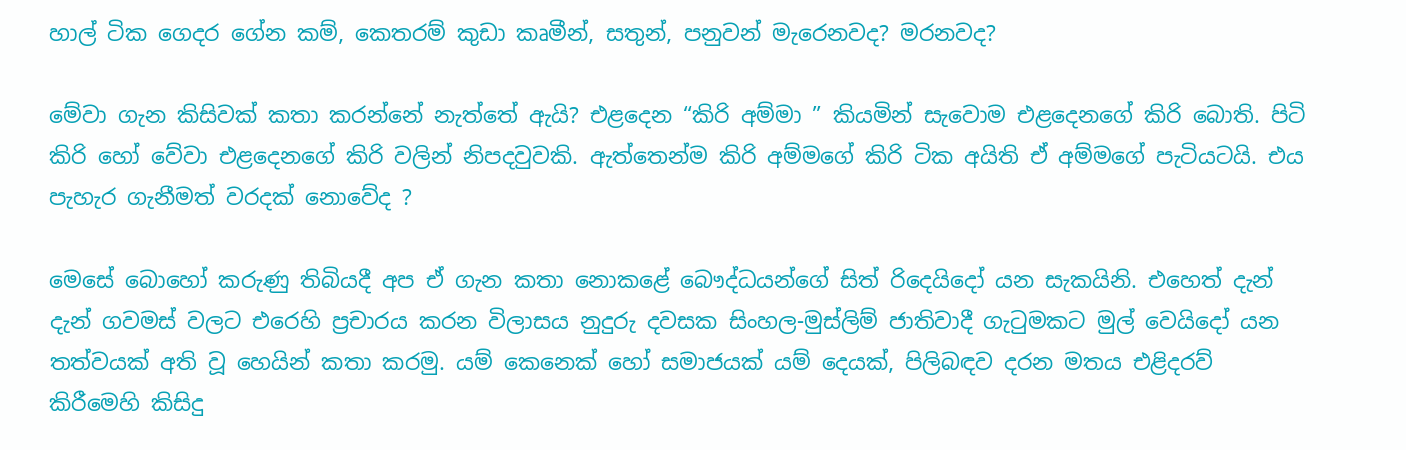හාල් ටික ගෙදර ගේන කම්, කෙතරම් කුඩා කෘමීන්, සතුන්, පනුවන් මැරෙනවද? මරනවද?

මේවා ගැන කිසිවක් කතා කරන්නේ නැත්තේ ඇයි? එළදෙන “කිරි අම්මා ” කියමින් සැවොම එළදෙනගේ කිරි බොති. පිටි කිරි හෝ වේවා එළදෙනගේ කිරි වලින් නිපදවුවකි. ඇත්තෙන්ම කිරි අම්මගේ කිරි ටික අයිති ඒ අම්මගේ පැටියටයි. එය පැහැර ගැනීමත් වරදක් නොවේද ?

මෙසේ බොහෝ කරුණු තිබියදී අප ඒ ගැන කතා නොකළේ බෞද්ධයන්ගේ සිත් රිදෙයිදෝ යන සැකයිනි. එහෙත් දැන් දැන් ගවමස් වලට එරෙහි ප්‍රචාරය කරන විලාසය නුදුරු දවසක සිංහල-මුස්ලිම් ජාතිවාදී ගැටුමකට මුල් වෙයිදෝ යන තත්වයක් අති වූ හෙයින් කතා කරමු. යම් කෙනෙක් හෝ සමාජයක් යම් දෙයක්, පිලිබඳව දරන මතය එළිදරව් කිරීමෙහි කිසිදු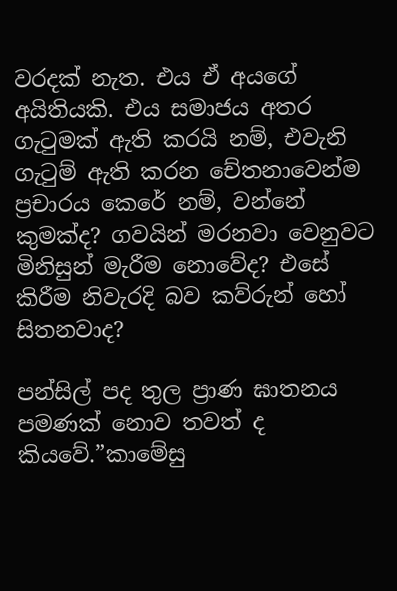වරදක් නැත. එය ඒ අයගේ අයිතියකි. එය සමාජය අතර ගැටුමක් ඇති කරයි නම්, එවැනි ගැටුම් ඇති කරන චේතනාවෙන්ම ප්‍රචාරය කෙරේ නම්, වන්නේ කුමක්ද? ගවයින් මරනවා වෙනුවට මිනිසුන් මැරීම නොවේද? එසේ කිරීම නිවැරදි බව කව්රුන් හෝ සිතනවාද?

පන්සිල් පද තුල ප්‍රාණ ඝාතනය පමණක් නොව තවත් ද කියවේ.”කාමේසු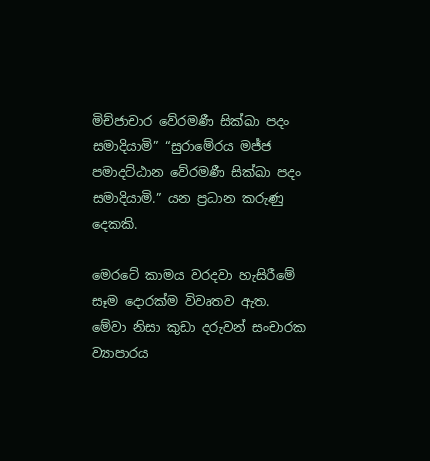මිච්ජාචාර වේරමණී සික්ඛා පදං සමාදියාමි” “සුරාමේරය මජ්ජ පමාදට්ඨාන වේරමණී සික්ඛා පදං සමාදියාමි.” යන ප්‍රධාන කරුණු දෙකකි.

මෙරටේ කාමය වරදවා හැසිරීමේ සෑම දොරක්ම විවෘතව ඇත. මේවා නිසා කුඩා දරුවන් සංචාරක ව්‍යාපාරය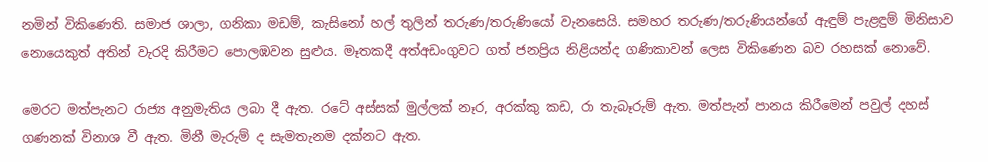නමින් විකිණෙති. සමාජ ශාලා, ගනිකා මඩම්, කැසිනෝ හල් තුලින් තරුණ/තරුණියෝ වැනසෙයි. සමහර තරුණ/තරුණියන්ගේ ඇඳුම් පැළඳුම් මිනිසාව නොයෙකුත් අතින් වැරදි කිරීමට පොලඹවන සුළුය. මෑතකදී අත්අඩංගුවට ගත් ජනප්‍රිය නිළියන්ද ගණිකාවන් ලෙස විකිණෙන බව රහසක් නොවේ.

මෙරට මත්පැනට රාජ්‍ය අනුමැතිය ලබා දී ඇත. රටේ අස්සක් මුල්ලක් නෑර, අරක්කු කඩ, රා තැබෑරුම් ඇත. මත්පැන් පානය කිරීමෙන් පවුල් දහස් ගණනක් විනාශ වී ඇත. මිනී මැරුම් ද සැමතැනම දක්නට ඇත.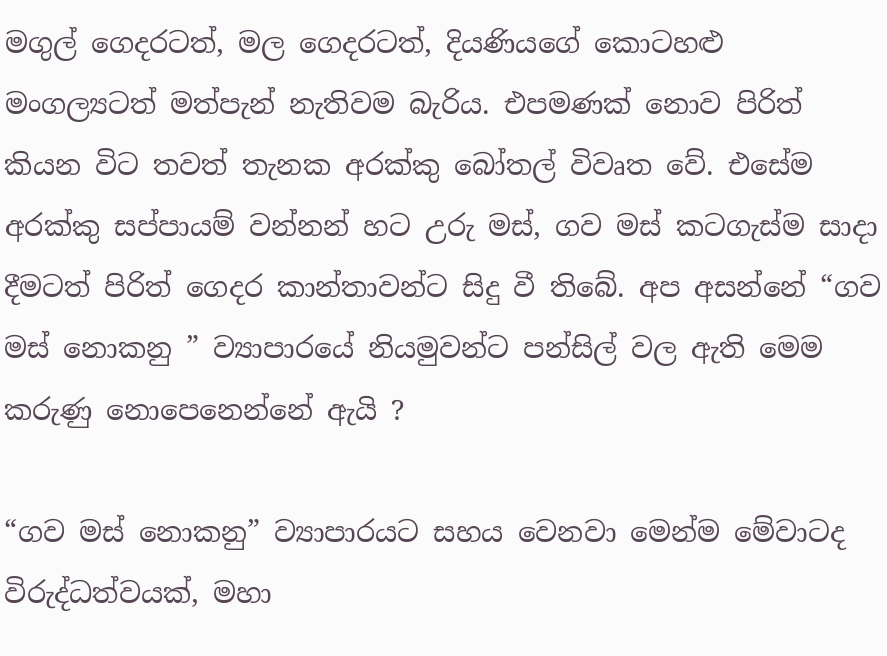මගුල් ගෙදරටත්, මල ගෙදරටත්, දියණියගේ කොටහළු මංගල්‍යටත් මත්පැන් නැතිවම බැරිය. එපමණක් නොව පිරිත් කියන විට තවත් තැනක අරක්කු බෝතල් විවෘත වේ. එසේම අරක්කු සප්පායම් වන්නන් හට උරු මස්, ගව මස් කටගැස්ම සාදා දීමටත් පිරිත් ගෙදර කාන්තාවන්ට සිදු වී තිබේ. අප අසන්නේ “ගව මස් නොකනු ” ව්‍යාපාරයේ නියමුවන්ට පන්සිල් වල ඇති මෙම කරුණු නොපෙනෙන්නේ ඇයි ?

“ගව මස් නොකනු” ව්‍යාපාරයට සහය වෙනවා මෙන්ම මේවාටද විරුද්ධත්වයක්, මහා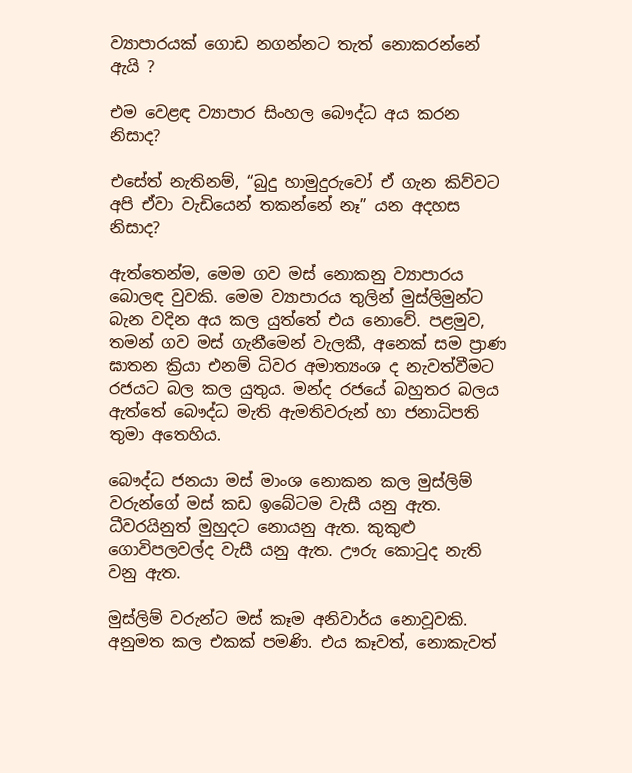ව්‍යාපාරයක් ගොඩ නගන්නට තැත් නොකරන්නේ ඇයි ?

එම වෙළඳ ව්‍යාපාර සිංහල බෞද්ධ අය කරන නිසාද?

එසේත් නැතිනම්, “බුදු හාමුදුරුවෝ ඒ ගැන කිව්වට අපි ඒවා වැඩියෙන් තකන්නේ නෑ” යන අදහස නිසාද?

ඇත්තෙන්ම, මෙම ගව මස් නොකනු ව්‍යාපාරය බොලඳ වුවකි. මෙම ව්‍යාපාරය තුලින් මුස්ලිමුන්ට බැන වදින අය කල යුත්තේ එය නොවේ. පළමුව, තමන් ගව මස් ගැනීමෙන් වැලකී, අනෙක් සම ප්‍රාණ ඝාතන ක්‍රියා එනම් ධිවර අමාත්‍යංශ ද නැවත්වීමට රජයට බල කල යුතුය. මන්ද රජයේ බහුතර බලය ඇත්තේ බෞද්ධ මැති ඇමතිවරුන් හා ජනාධිපති තුමා අතෙහිය.

බෞද්ධ ජනයා මස් මාංශ නොකන කල මුස්ලිම් වරුන්ගේ මස් කඩ ඉබේටම වැසී යනු ඇත. ධීවරයිනුත් මුහුදට නොයනු ඇත. කුකුළු ගොවිපලවල්ද වැසී යනු ඇත. ඌරු කොටුද නැති වනු ඇත.

මුස්ලිම් වරුන්ට මස් කෑම අනිවාර්ය නොවූවකි. අනුමත කල එකක් පමණි. එය කෑවත්, නොකැවත්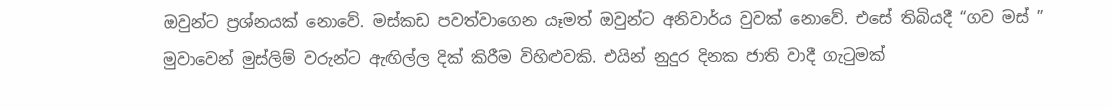ඔවුන්ට ප්‍රශ්නයක් නොවේ. මස්කඩ පවත්වාගෙන යෑමත් ඔවුන්ට අනිවාර්ය වුවක් නොවේ. එසේ තිබියදී “ගව මස් ” මුවාවෙන් මුස්ලිම් වරුන්ට ඇඟිල්ල දික් කිරීම විහිළුවකි. එයින් නුදුර දිනක ජාති වාදී ගැටුමක්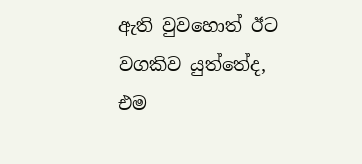ඇති වුවහොත් ඊට වගකිව යුත්තේද, එම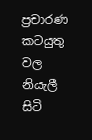ප්‍රචාරණ කටයුතු වල නියැලී සිටි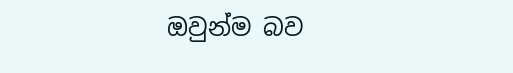ඔවුන්ම බව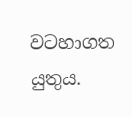වටහාගත යුතුය.